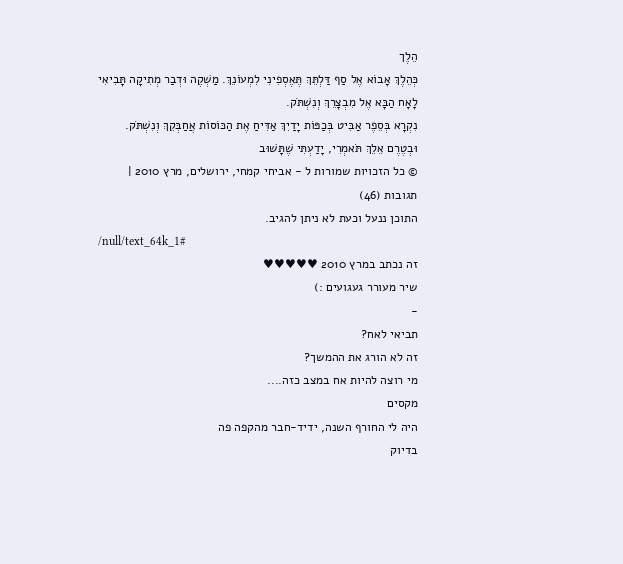הֵלֶך
כְּהֵלֶךְ אָבוֹא אֶל סַף דַּלְתֵּךְ תֶּאֶסְפִינִי לִמְעוֹנֵךְ. מַשְׁקֶה וּדְבַר מְתִיקָה תָּבִיאִי לָאָח הַבָּא אֶל מִבְצָרֵךְ וְנִשְׁתֹּק.
נִקְרָא בְּסֵפֶר אַבִּיט בְּכַפּוֹת יָדַיִךְ אַדִּיחַ אֶת הַכּוֹסוֹת אֲחַבְּקֵךְ וְנִשְׁתֹּק.
וּבְטֶרֶם אֵלֵךְ תֹּאמְרִי, יָדַעְתִּי שֶׁתָּשׁוּב
© כל הזכויות שמורות ל - אביחי קמחי, ירושלים, מרץ 2010 |
תגובות (46)
התוכן ננעל וכעת לא ניתן להגיב.
/null/text_64k_1#
זה נכתב במרץ 2010 ♥♥♥♥♥
שיר מעורר געגועים :)
-
תביאי לאח?
זה לא הורג את ההמשך?
מי רוצה להיות אח במצב כזה....
מקסים
היה לי החורף השנה, ידיד-חבר מהקפה פה
בדיוק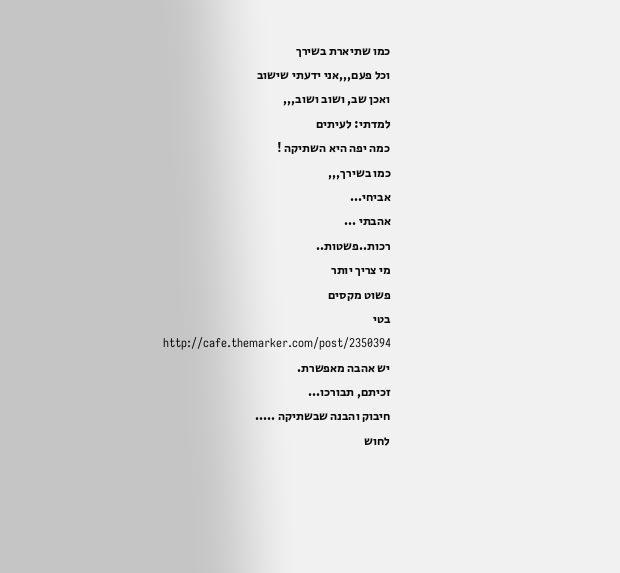כמו שתיארת בשירך
וכל פעם,,,אני ידעתי שישוב
ואכן שב, ושוב ושוב,,,
למדתי: לעיתים
כמה יפה היא השתיקה !
כמו בשירך,,,
אביחי...
אהבתי ...
רכות..פשטות..
מי צריך יותר
פשוט מקסים
בטי
http://cafe.themarker.com/post/2350394
יש אהבה מאפשרת.
זכיתם, תבורכו...
חיבוק והבנה שבשתיקה .....
לחוש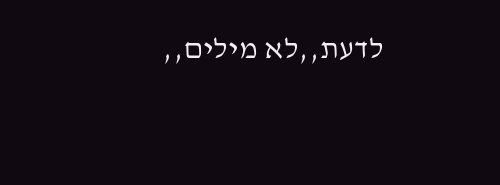לדעת,,לא מילים,,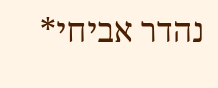נהדר אביחי*